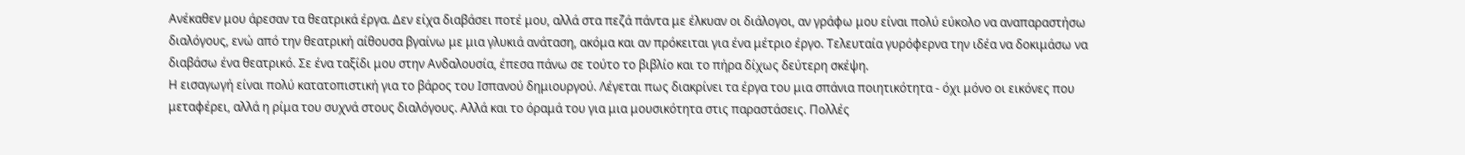Ανέκαθεν μου άρεσαν τα θεατρικά έργα. Δεν είχα διαβάσει ποτέ μου, αλλά στα πεζά πάντα με έλκυαν οι διάλογοι, αν γράφω μου είναι πολύ εύκολο να αναπαραστήσω διαλόγους, ενώ από την θεατρική αίθουσα βγαίνω με μια γλυκιά ανάταση, ακόμα και αν πρόκειται για ένα μέτριο έργο. Τελευταία γυρόφερνα την ιδέα να δοκιμάσω να διαβάσω ένα θεατρικό. Σε ένα ταξίδι μου στην Ανδαλουσία, έπεσα πάνω σε τούτο το βιβλίο και το πήρα δίχως δεύτερη σκέψη.
Η εισαγωγή είναι πολύ κατατοπιστική για το βάρος του Ισπανού δημιουργού. Λέγεται πως διακρίνει τα έργα του μια σπάνια ποιητικότητα - όχι μόνο οι εικόνες που μεταφέρει, αλλά η ρίμα του συχνά στους διαλόγους. Αλλά και το όραμά του για μια μουσικότητα στις παραστάσεις. Πολλές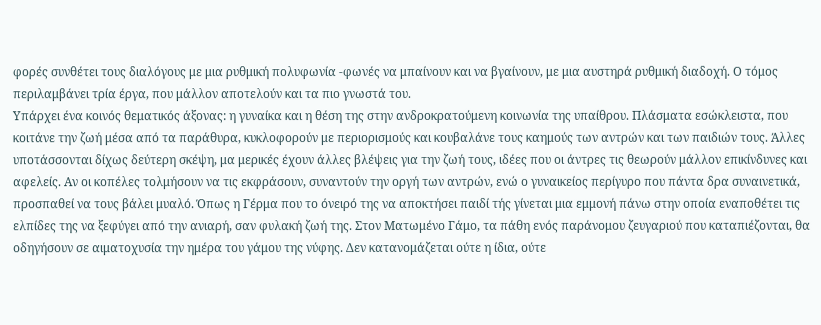φορές συνθέτει τους διαλόγους με μια ρυθμική πολυφωνία -φωνές να μπαίνουν και να βγαίνουν, με μια αυστηρά ρυθμική διαδοχή. Ο τόμος περιλαμβάνει τρία έργα, που μάλλον αποτελούν και τα πιο γνωστά του.
Υπάρχει ένα κοινός θεματικός άξονας: η γυναίκα και η θέση της στην ανδροκρατούμενη κοινωνία της υπαίθρου. Πλάσματα εσώκλειστα, που κοιτάνε την ζωή μέσα από τα παράθυρα, κυκλοφορούν με περιορισμούς και κουβαλάνε τους καημούς των αντρών και των παιδιών τους. Άλλες υποτάσσονται δίχως δεύτερη σκέψη, μα μερικές έχουν άλλες βλέψεις για την ζωή τους, ιδέες που οι άντρες τις θεωρούν μάλλον επικίνδυνες και αφελείς. Αν οι κοπέλες τολμήσουν να τις εκφράσουν, συναντούν την οργή των αντρών, ενώ ο γυναικείος περίγυρο που πάντα δρα συναινετικά, προσπαθεί να τους βάλει μυαλό. Όπως η Γέρμα που το όνειρό της να αποκτήσει παιδί τής γίνεται μια εμμονή πάνω στην οποία εναποθέτει τις ελπίδες της να ξεφύγει από την ανιαρή, σαν φυλακή ζωή της. Στον Ματωμένο Γάμο, τα πάθη ενός παράνομου ζευγαριού που καταπιέζονται, θα οδηγήσουν σε αιματοχυσία την ημέρα του γάμου της νύφης. Δεν κατανομάζεται ούτε η ίδια, ούτε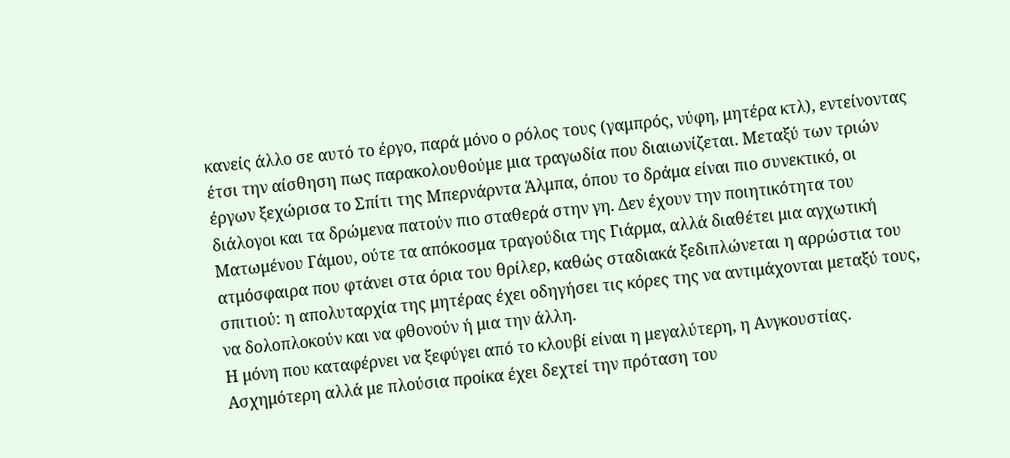κανείς άλλο σε αυτό το έργο, παρά μόνο ο ρόλος τους (γαμπρός, νύφη, μητέρα κτλ), εντείνοντας έτσι την αίσθηση πως παρακολουθούμε μια τραγωδία που διαιωνίζεται. Μεταξύ των τριών έργων ξεχώρισα το Σπίτι της Μπερνάρντα Άλμπα, όπου το δράμα είναι πιο συνεκτικό, οι διάλογοι και τα δρώμενα πατούν πιο σταθερά στην γη. Δεν έχουν την ποιητικότητα του Ματωμένου Γάμου, ούτε τα απόκοσμα τραγούδια της Γιάρμα, αλλά διαθέτει μια αγχωτική ατμόσφαιρα που φτάνει στα όρια του θρίλερ, καθώς σταδιακά ξεδιπλώνεται η αρρώστια του σπιτιού: η απολυταρχία της μητέρας έχει οδηγήσει τις κόρες της να αντιμάχονται μεταξύ τους, να δολοπλοκούν και να φθονούν ή μια την άλλη.
Η μόνη που καταφέρνει να ξεφύγει από το κλουβί είναι η μεγαλύτερη, η Ανγκουστίας. Ασχημότερη αλλά με πλούσια προίκα έχει δεχτεί την πρόταση του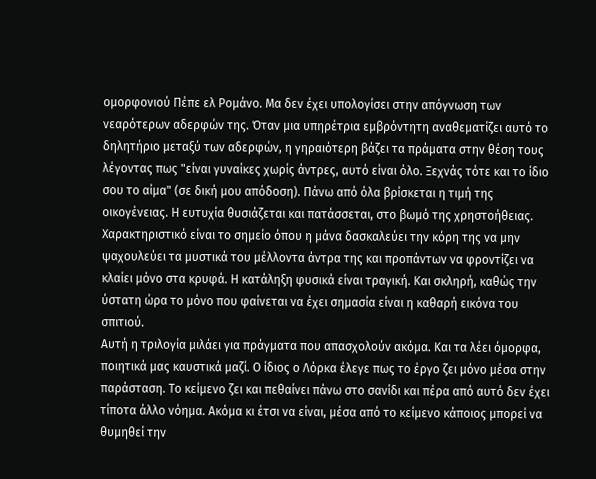ομορφονιού Πέπε ελ Ρομάνο. Μα δεν έχει υπολογίσει στην απόγνωση των νεαρότερων αδερφών της. Όταν μια υπηρέτρια εμβρόντητη αναθεματίζει αυτό το δηλητήριο μεταξύ των αδερφών, η γηραιότερη βάζει τα πράματα στην θέση τους λέγοντας πως "είναι γυναίκες χωρίς άντρες, αυτό είναι όλο. Ξεχνάς τότε και το ίδιο σου το αίμα" (σε δική μου απόδοση). Πάνω από όλα βρίσκεται η τιμή της οικογένειας. Η ευτυχία θυσιάζεται και πατάσσεται, στο βωμό της χρηστοήθειας. Χαρακτηριστικό είναι το σημείο όπου η μάνα δασκαλεύει την κόρη της να μην ψαχουλεύει τα μυστικά του μέλλοντα άντρα της και προπάντων να φροντίζει να κλαίει μόνο στα κρυφά. Η κατάληξη φυσικά είναι τραγική. Και σκληρή, καθώς την ύστατη ώρα το μόνο που φαίνεται να έχει σημασία είναι η καθαρή εικόνα του σπιτιού.
Αυτή η τριλογία μιλάει για πράγματα που απασχολούν ακόμα. Και τα λέει όμορφα, ποιητικά μας καυστικά μαζί. Ο ίδιος ο Λόρκα έλεγε πως το έργο ζει μόνο μέσα στην παράσταση. Το κείμενο ζει και πεθαίνει πάνω στο σανίδι και πέρα από αυτό δεν έχει τίποτα άλλο νόημα. Ακόμα κι έτσι να είναι, μέσα από το κείμενο κάποιος μπορεί να θυμηθεί την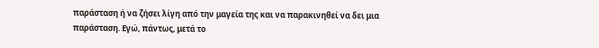παράσταση ή να ζήσει λίγη από την μαγεία της και να παρακινηθεί να δει μια παράσταση. Εγώ, πάντως, μετά το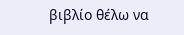βιβλίο θέλω να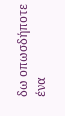δω οπωσδήποτε ένα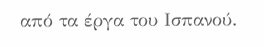από τα έργα του Ισπανού.